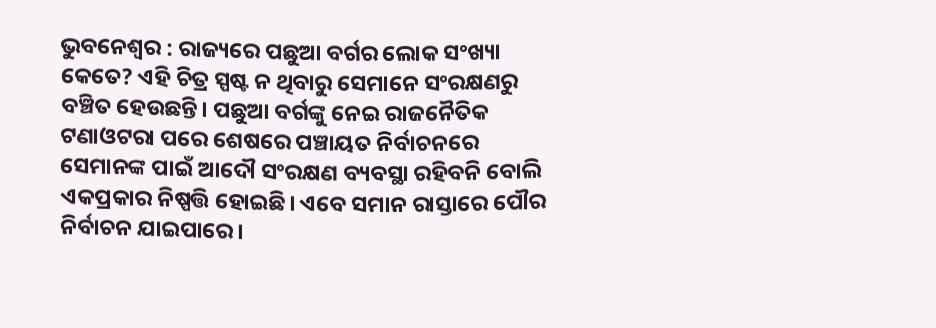ଭୁବନେଶ୍ୱର : ରାଜ୍ୟରେ ପଛୁଆ ବର୍ଗର ଲୋକ ସଂଖ୍ୟା କେତେ? ଏହି ଚିତ୍ର ସ୍ପଷ୍ଟ ନ ଥିବାରୁ ସେମାନେ ସଂରକ୍ଷଣରୁ ବଞ୍ଚିତ ହେଉଛନ୍ତି। ପଛୁଆ ବର୍ଗଙ୍କୁ ନେଇ ରାଜନୈତିକ ଟଣାଓଟରା ପରେ ଶେଷରେ ପଞ୍ଚାୟତ ନିର୍ବାଚନରେ ସେମାନଙ୍କ ପାଇଁ ଆଦୌ ସଂରକ୍ଷଣ ବ୍ୟବସ୍ଥା ରହିବନି ବୋଲି ଏକପ୍ରକାର ନିଷ୍ପତ୍ତି ହୋଇଛି। ଏବେ ସମାନ ରାସ୍ତାରେ ପୌର ନିର୍ବାଚନ ଯାଇପାରେ।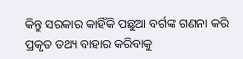କିନ୍ତୁ ସରକାର କାହିଁକି ପଛୁଆ ବର୍ଗଙ୍କ ଗଣନା କରି ପ୍ରକୃତ ତଥ୍ୟ ବାହାର କରିବାକୁ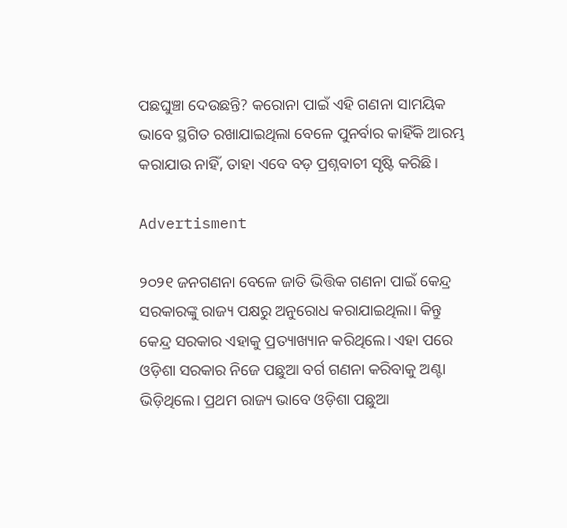ପଛଘୁଞ୍ଚା ଦେଉଛନ୍ତି? କରୋନା ପାଇଁ ଏହି ଗଣନା ସାମୟିକ ଭାବେ ସ୍ଥଗିତ ରଖାଯାଇଥିଲା ବେଳେ ପୁନର୍ବାର କାହିଁକି ଆରମ୍ଭ କରାଯାଉ ନାହିଁ, ତାହା ଏବେ ବଡ଼ ପ୍ରଶ୍ନବାଚୀ ସୃଷ୍ଟି କରିଛି।

Advertisment

୨୦୨୧ ଜନଗଣନା ବେଳେ ଜାତି ଭିତ୍ତିକ ଗଣନା ପାଇଁ କେନ୍ଦ୍ର ସରକାରଙ୍କୁ ରାଜ୍ୟ ପକ୍ଷରୁ ଅନୁରୋଧ କରାଯାଇଥିଲା। କିନ୍ତୁ କେନ୍ଦ୍ର ସରକାର ଏହାକୁ ପ୍ରତ୍ୟାଖ୍ୟାନ କରିଥିଲେ। ଏହା ପରେ ଓଡ଼ିଶା ସରକାର ନିଜେ ପଛୁଆ ବର୍ଗ ଗଣନା କରିବାକୁ ଅଣ୍ଟା ଭିଡ଼ିଥିଲେ। ପ୍ରଥମ ରାଜ୍ୟ ଭାବେ ଓଡ଼ିଶା ପଛୁଆ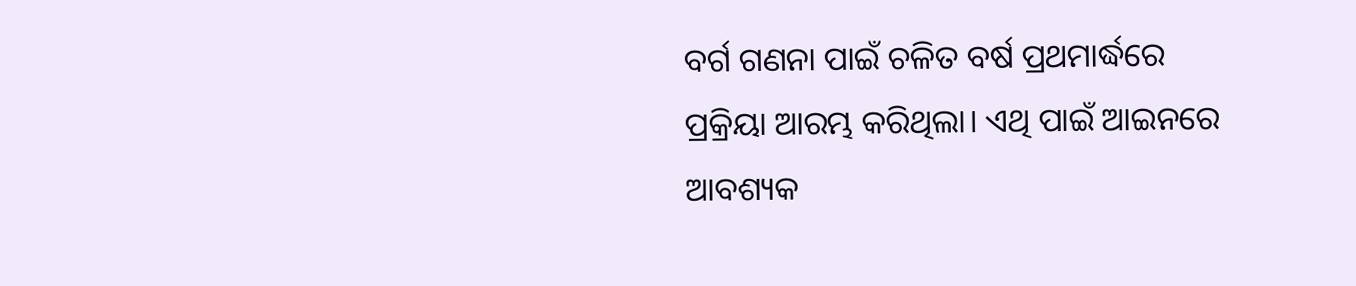ବର୍ଗ ଗଣନା ପାଇଁ ଚଳିତ ବର୍ଷ ପ୍ରଥମାର୍ଦ୍ଧରେ ପ୍ରକ୍ରିୟା ଆରମ୍ଭ କରିଥିଲା। ଏଥି ପାଇଁ ଆଇନରେ ଆବଶ୍ୟକ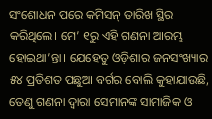ସଂଶୋଧନ ପରେ କମିସନ୍ ତାରିଖ ସ୍ଥିର କରିଥିଲେ। ମେ’ ୧ରୁ ଏହି ଗଣନା ଆରମ୍ଭ ହୋଇଥା’ନ୍ତା। ଯେହେତୁ ଓଡ଼ିଶାର ଜନସଂଖ୍ୟାର ୫୪ ପ୍ରତିଶତ ପଛୁଆ ବର୍ଗର ବୋଲି କୁହାଯାଉଛି, ତେଣୁ ଗଣନା ଦ୍ବାରା ସେମାନଙ୍କ ସାମାଜିକ ଓ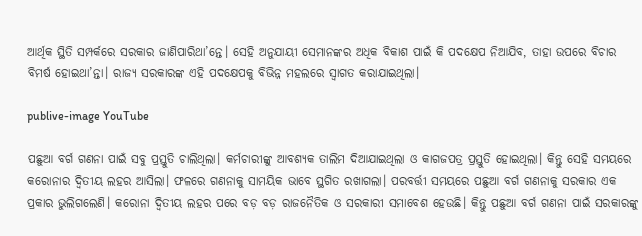ଆର୍ଥିକ ସ୍ଥିତି ସମ୍ପର୍କରେ ସରକାର ଜାଣିପାରିଥା’ନ୍ତେ। ସେହି ଅନୁଯାୟୀ ସେମାନଙ୍କର ଅଧିକ ବିକାଶ ପାଇଁ କି ପଦକ୍ଷେପ ନିଆଯିବ, ତାହା ଉପରେ ବିଚାର ବିମର୍ଷ ହୋଇଥା’ନ୍ତା। ରାଜ୍ୟ ସରକାରଙ୍କ ଏହି ପଦକ୍ଷେପକୁ ବିଭିନ୍ନ ମହଲରେ ସ୍ବାଗତ କରାଯାଇଥିଲା।

publive-image YouTube

ପଛୁଆ ବର୍ଗ ଗଣନା ପାଇଁ ସବୁ ପ୍ରସ୍ତୁତି ଚାଲିଥିଲା। କର୍ମଚାରୀଙ୍କୁ ଆବଶ୍ୟକ ତାଲିମ ଦିଆଯାଇଥିଲା ଓ କାଗଜପତ୍ର ପ୍ରସ୍ତୁତି ହୋଇଥିଲା। କିନ୍ତୁ ସେହି ସମୟରେ କରୋନାର ଦ୍ବିତୀୟ ଲହର ଆସିଲା। ଫଳରେ ଗଣନାକୁ ସାମୟିକ ଭାବେ ସ୍ଥଗିତ ରଖାଗଲା। ପରବର୍ତ୍ତୀ ସମୟରେ ପଛୁଆ ବର୍ଗ ଗଣନାକୁ ସରକାର ଏକ ପ୍ରକାର ଭୁଲିଗଲେଣି। କରୋନା ଦ୍ବିତୀୟ ଲହର ପରେ ବଡ଼ ବଡ଼ ରାଜନୈତିକ ଓ ସରକାରୀ ସମାବେଶ ହେଉଛି। କିନ୍ତୁ ପଛୁଆ ବର୍ଗ ଗଣନା ପାଇଁ ସରକାରଙ୍କୁ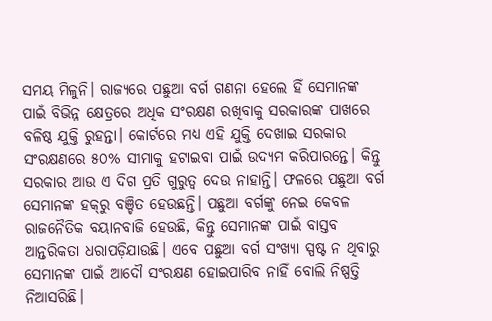ସମୟ ମିଳୁନି। ରାଜ୍ୟରେ ପଛୁଆ ବର୍ଗ ଗଣନା ହେଲେ ହିଁ ସେମାନଙ୍କ ପାଇଁ ବିଭିନ୍ନ କ୍ଷେତ୍ରରେ ଅଧିକ ସଂରକ୍ଷଣ ରଖିବାକୁ ସରକାରଙ୍କ ପାଖରେ ବଳିଷ୍ଠ ଯୁକ୍ତି ରୁହନ୍ତା। କୋର୍ଟରେ ମଧ୍ୟ ଏହି ଯୁକ୍ତି ଦେଖାଇ ସରକାର ସଂରକ୍ଷଣରେ ୫୦% ସୀମାକୁ ହଟାଇବା ପାଇଁ ଉଦ୍ୟମ କରିପାରନ୍ତେ। କିନ୍ତୁ ସରକାର ଆଉ ଏ ଦିଗ ପ୍ରତି ଗୁରୁତ୍ବ ଦେଉ ନାହାନ୍ତି। ଫଳରେ ପଛୁଆ ବର୍ଗ ସେମାନଙ୍କ ହକ୍‌ରୁ ବଞ୍ଚିତ ହେଉଛନ୍ତି। ପଛୁଆ ବର୍ଗଙ୍କୁ ନେଇ କେବଳ ରାଜନୈତିକ ବୟାନବାଜି ହେଉଛି, କିନ୍ତୁ ସେମାନଙ୍କ ପାଇଁ ବାସ୍ତବ ଆନ୍ତରିକତା ଧରାପଡ଼ିଯାଉଛି। ଏବେ ପଛୁଆ ବର୍ଗ ସଂଖ୍ୟା ସ୍ପଷ୍ଟ ନ ଥିବାରୁ ସେମାନଙ୍କ ପାଇଁ ଆଦୌ ସଂରକ୍ଷଣ ହୋଇପାରିବ ନାହିଁ ବୋଲି ନିଷ୍ପତ୍ତି ନିଆସରିଛି।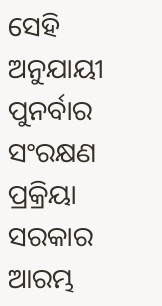ସେହି ଅନୁଯାୟୀ ପୁନର୍ବାର ସଂରକ୍ଷଣ ପ୍ରକ୍ରିୟା ସରକାର ଆରମ୍ଭ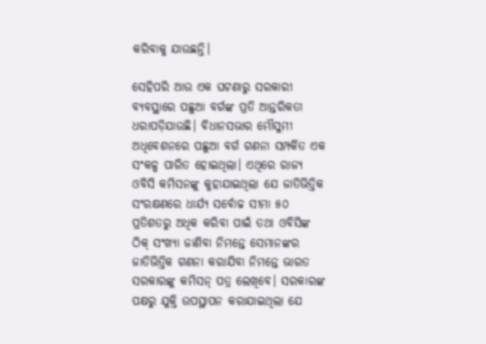କରିବାକୁ ଯାଉଛନ୍ତି।

ସେହିପରି ଆଉ ଏକ ଘଟଣାରୁ ସରକାରୀ ବ୍ୟବସ୍ଥାରେ ପଛୁଆ ବର୍ଗଙ୍କ ପ୍ରତି ଆନ୍ତରିକତା ଧରାପଡ଼ିଯାଉଛି। ବିଧାନସଭାର ମୌସୁମୀ ଅଧିବେଶନରେ ପଛୁଆ ବର୍ଗ ଗଣନା ସମ୍ପର୍କିତ ଏକ ସଂକଳ୍ପ ପାରିତ ହୋଇଥିଲା। ଏଥିରେ ରାଜ୍ୟ ଓବିସି କମିସନଙ୍କୁ କୁହାଯାଇଥିଲା ଯେ ଜାତିଭିତ୍ତିକ ସଂରକ୍ଷଣରେ ଧାର୍ଯ୍ୟ ସ‌ର୍ବୋଚ୍ଚ ସୀମା ୫୦ ପ୍ରତିଶତରୁ ଅଧିକ କରିବା ପାଇଁ ତଥା ଓବିସିଙ୍କ ଠିକ୍ ସଂଖ୍ୟା ଜାଣିବା ନିମନ୍ତେ ସେମାନଙ୍କର ଜାତିଭିତ୍ତିକ ଗଣନା କରାଯିବା ନିମନ୍ତେ ଭାରତ ସରକାରଙ୍କୁ କମିସନ୍ ପତ୍ର ଲେଖିବେ। ସରକାରଙ୍କ ପକ୍ଷରୁ ଯୁକ୍ତି ଉପସ୍ଥାପନ କରାଯାଇଥିଲା ଯେ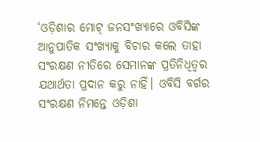‘ଓଡ଼ିଶାର ମୋଟ୍‌ ଜନସଂଖ୍ୟାରେ ଓବିସିଙ୍କ ଆନୁପାତିକ ସଂଖ୍ୟାକୁ ବିଚାର କଲେ ତାହା ସଂରକ୍ଷଣ ନୀତିରେ ସେମାନଙ୍କ ପ୍ରତିନିଧିତ୍ବର ଯଥାର୍ଥତା ପ୍ରଦାନ କରୁ ନାହିଁ। ଓବିସି ବର୍ଗର ସଂରକ୍ଷଣ ନିମନ୍ତେ ଓଡ଼ିଶା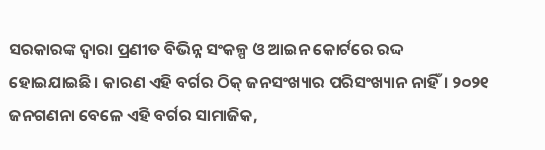ସରକାରଙ୍କ ଦ୍ବାରା ପ୍ରଣୀତ ବିଭିନ୍ନ ସଂକଳ୍ପ ଓ ଆଇନ କୋର୍ଟ‌ରେ ରଦ୍ଦ ହୋଇଯାଇଛି। କାରଣ ଏହି ବର୍ଗର ଠିକ୍ ଜନସଂଖ୍ୟାର ପରିସଂଖ୍ୟାନ ନାହିଁ। ୨୦୨୧ ଜନଗଣନା ବେଳେ ଏହି ବର୍ଗର ସାମାଜିକ,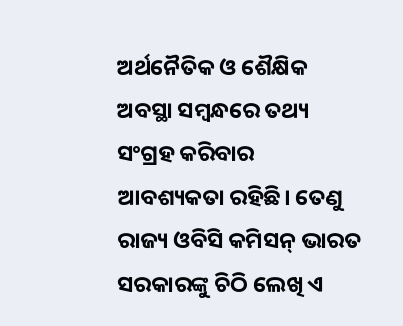ଅର୍ଥନୈତିକ ଓ ଶୈକ୍ଷିକ ଅବସ୍ଥା ସମ୍ବନ୍ଧରେ ତଥ୍ୟ ସଂଗ୍ରହ କରିବାର ଆବଶ୍ୟକତା ରହିଛି। ତେଣୁ ରାଜ୍ୟ ଓବିସି କମିସନ୍‌ ଭାରତ ସରକାରଙ୍କୁ ଚିଠି ଲେଖି ଏ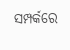ସମ୍ପର୍କରେ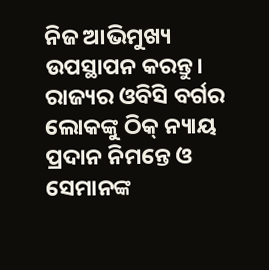ନିଜ ଆଭିମୁଖ୍ୟ ଉପସ୍ଥାପନ କରନ୍ତୁ। ରାଜ୍ୟର ଓବିସି ବର୍ଗର ଲୋକଙ୍କୁ ଠିକ୍ ନ୍ୟାୟ ପ୍ରଦାନ ନିମନ୍ତେ ଓ ସେମାନଙ୍କ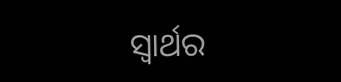ସ୍ବାର୍ଥର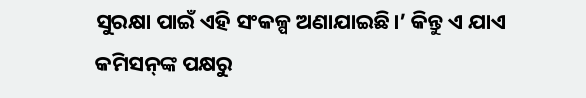ସୁରକ୍ଷା ପାଇଁ ଏହି ସଂକଳ୍ପ ଅଣାଯାଇଛି।’ କିନ୍ତୁ ଏ ଯାଏ କମିସନ୍‌ଙ୍କ ପକ୍ଷରୁ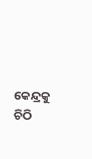କେନ୍ଦ୍ରକୁ ଚିଠି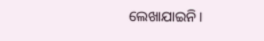ଲେଖାଯାଇନି।